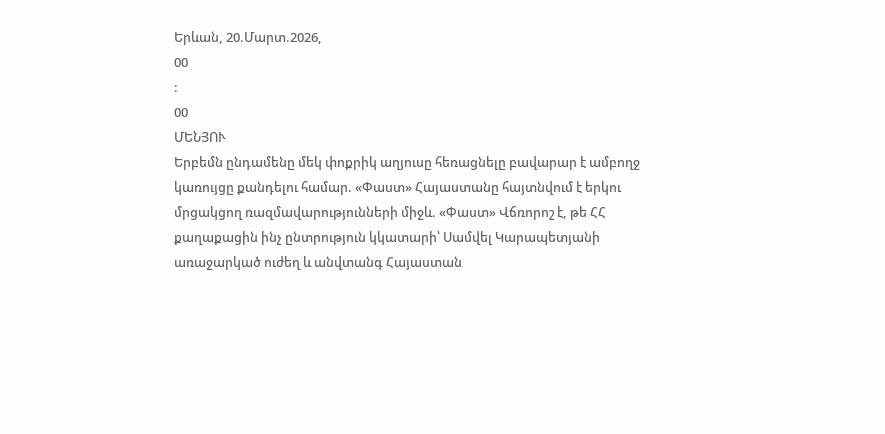Երևան, 20.Մարտ.2026,
00
:
00
ՄԵՆՅՈՒ
Երբեմն ընդամենը մեկ փոքրիկ աղյուսը հեռացնելը բավարար է ամբողջ կառույցը քանդելու համար. «Փաստ» Հայաստանը հայտնվում է երկու մրցակցող ռազմավարությունների միջև. «Փաստ» Վճռորոշ է, թե ՀՀ քաղաքացին ինչ ընտրություն կկատարի՝ Սամվել Կարապետյանի առաջարկած ուժեղ և անվտանգ Հայաստան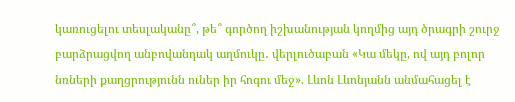կառուցելու տեսլականը՞, թե՞ գործող իշխանության կողմից այդ ծրագրի շուրջ բարձրացվող անբովանդակ աղմուկը․ վերլուծաբան «Կա մեկը, ով այդ բոլոր նռների քաղցրությունն ուներ իր հոգու մեջ». Լևոն Լևոնյանն անմահացել է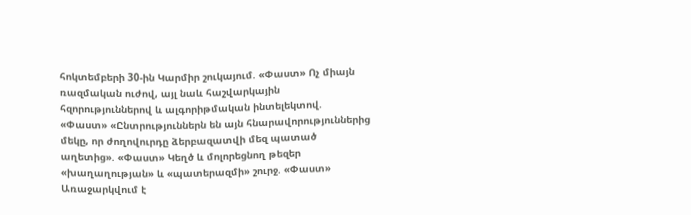հոկտեմբերի 30-ին Կարմիր շուկայում. «Փաստ» Ոչ միայն ռազմական ուժով, այլ նաև հաշվարկային հզորություններով և ալգորիթմական ինտելեկտով. «Փաստ» «Ընտրություններն են այն հնարավորություններից մեկը, որ ժողովուրդը ձերբազատվի մեզ պատած աղետից». «Փաստ» Կեղծ և մոլորեցնող թեզեր «խաղաղության» և «պատերազմի» շուրջ. «Փաստ» Առաջարկվում է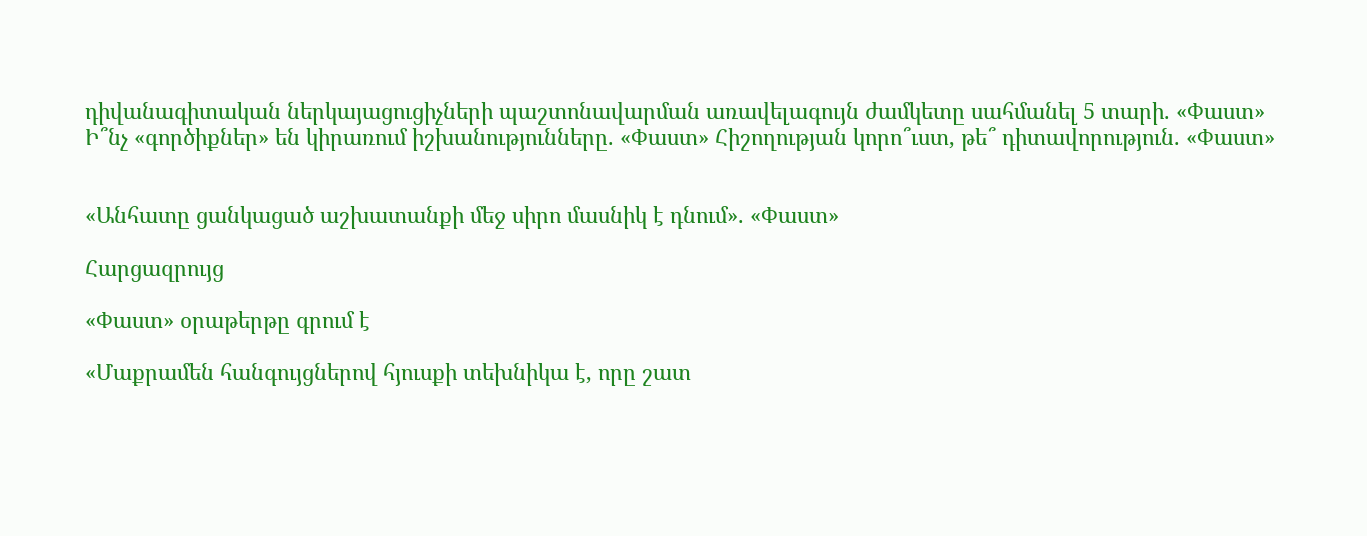դիվանագիտական ներկայացուցիչների պաշտոնավարման առավելագույն ժամկետը սահմանել 5 տարի. «Փաստ» Ի՞նչ «գործիքներ» են կիրառում իշխանությունները. «Փաստ» Հիշողության կորո՞ւստ, թե՞ դիտավորություն. «Փաստ»


«Անհատը ցանկացած աշխատանքի մեջ սիրո մասնիկ է դնում». «Փաստ»

Հարցազրույց

«Փաստ» օրաթերթը գրում է

«Մաքրամեն հանգույցներով հյուսքի տեխնիկա է, որը շատ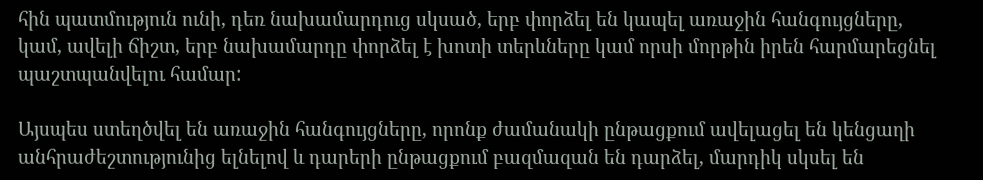հին պատմություն ունի, դեռ նախամարդուց սկսած, երբ փորձել են կապել առաջին հանգույցները, կամ, ավելի ճիշտ, երբ նախամարդը փորձել է խոտի տերևները կամ որսի մորթին իրեն հարմարեցնել պաշտպանվելու համար:

Այսպես ստեղծվել են առաջին հանգույցները, որոնք ժամանակի ընթացքում ավելացել են կենցաղի անհրաժեշտությունից ելնելով և դարերի ընթացքում բազմազան են դարձել, մարդիկ սկսել են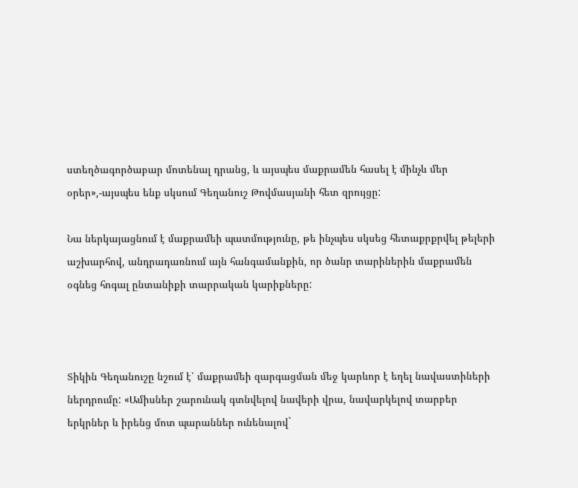ստեղծագործաբար մոտենալ դրանց, և այսպես մաքրամեն հասել է մինչև մեր օրեր»,-այսպես ենք սկսում Գեղանուշ Թովմասյանի հետ զրույցը:

Նա ներկայացնում է մաքրամեի պատմությունը, թե ինչպես սկսեց հետաքրքրվել թելերի աշխարհով, անդրադառնում այն հանգամանքին, որ ծանր տարիներին մաքրամեն օգնեց հոգալ ընտանիքի տարրական կարիքները:



Տիկին Գեղանուշը նշում է՝ մաքրամեի զարգացման մեջ կարևոր է եղել նավաստիների ներդրումը: «Ամիսներ շարունակ գտնվելով նավերի վրա, նավարկելով տարբեր երկրներ և իրենց մոտ պարաններ ունենալով`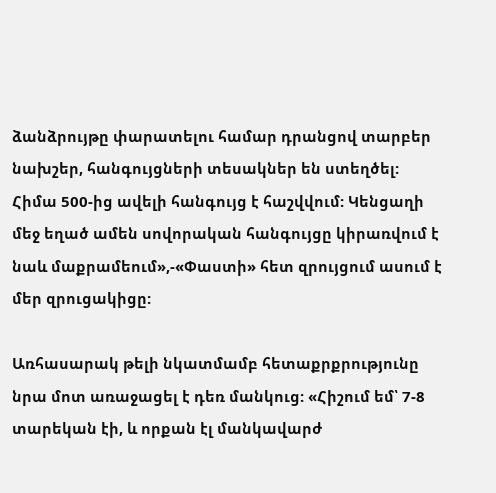ձանձրույթը փարատելու համար դրանցով տարբեր նախշեր, հանգույցների տեսակներ են ստեղծել: Հիմա 500-ից ավելի հանգույց է հաշվվում: Կենցաղի մեջ եղած ամեն սովորական հանգույցը կիրառվում է նաև մաքրամեում»,-«Փաստի» հետ զրույցում ասում է մեր զրուցակիցը:

Առհասարակ թելի նկատմամբ հետաքրքրությունը նրա մոտ առաջացել է դեռ մանկուց: «Հիշում եմ՝ 7-8 տարեկան էի, և որքան էլ մանկավարժ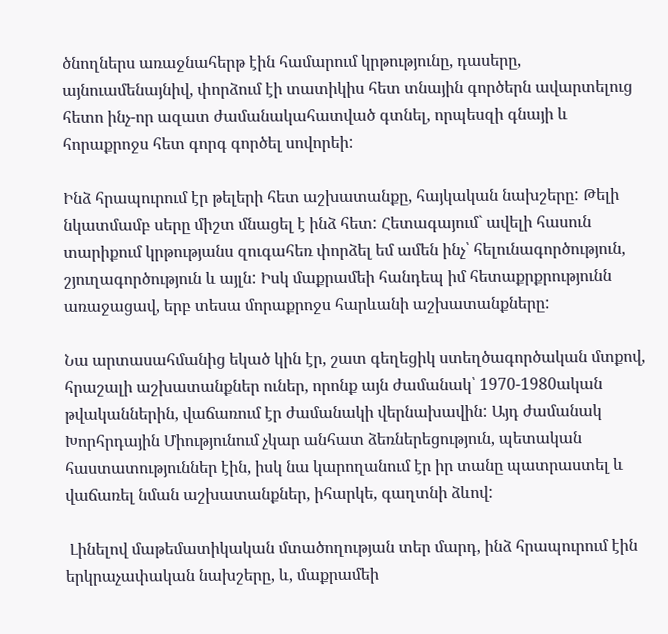ծնողներս առաջնահերթ էին համարում կրթությունը, դասերը, այնուամենայնիվ, փորձում էի տատիկիս հետ տնային գործերն ավարտելուց հետո ինչ-որ ազատ ժամանակահատված գտնել, որպեսզի գնայի և հորաքրոջս հետ գորգ գործել սովորեի:

Ինձ հրապուրում էր թելերի հետ աշխատանքը, հայկական նախշերը: Թելի նկատմամբ սերը միշտ մնացել է ինձ հետ: Հետագայում` ավելի հասուն տարիքում կրթությանս զուգահեռ փորձել եմ ամեն ինչ՝ հելունագործություն, շյուղագործություն և այլն: Իսկ մաքրամեի հանդեպ իմ հետաքրքրությունն առաջացավ, երբ տեսա մորաքրոջս հարևանի աշխատանքները:

Նա արտասահմանից եկած կին էր, շատ գեղեցիկ ստեղծագործական մտքով, հրաշալի աշխատանքներ ուներ, որոնք այն ժամանակ՝ 1970-1980ական թվականներին, վաճառում էր ժամանակի վերնախավին: Այդ ժամանակ Խորհրդային Միությունում չկար անհատ ձեռներեցություն, պետական հաստատություններ էին, իսկ նա կարողանում էր իր տանը պատրաստել և վաճառել նման աշխատանքներ, իհարկե, գաղտնի ձևով:

 Լինելով մաթեմատիկական մտածողության տեր մարդ, ինձ հրապուրում էին երկրաչափական նախշերը, և, մաքրամեի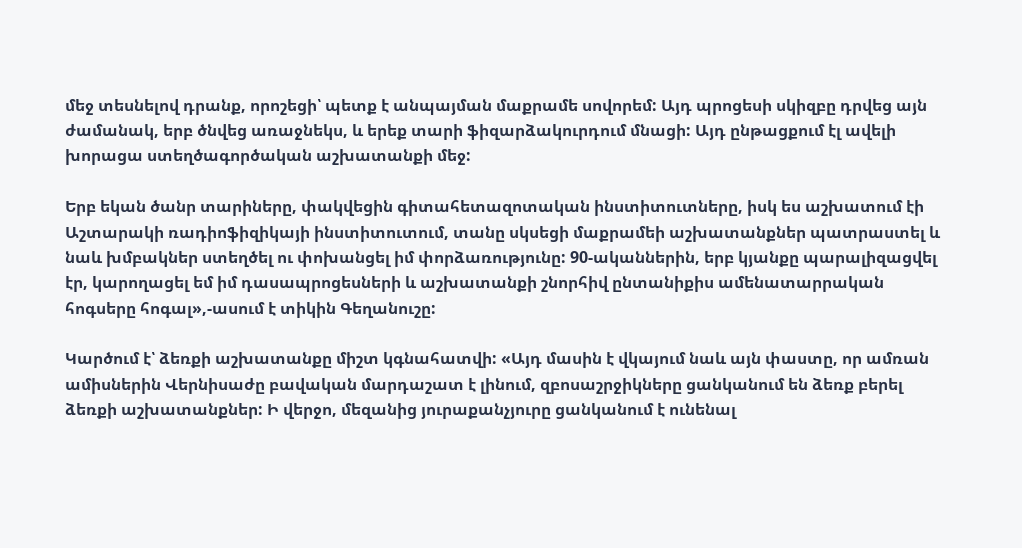մեջ տեսնելով դրանք, որոշեցի՝ պետք է անպայման մաքրամե սովորեմ: Այդ պրոցեսի սկիզբը դրվեց այն ժամանակ, երբ ծնվեց առաջնեկս, և երեք տարի ֆիզարձակուրդում մնացի: Այդ ընթացքում էլ ավելի խորացա ստեղծագործական աշխատանքի մեջ:

Երբ եկան ծանր տարիները, փակվեցին գիտահետազոտական ինստիտուտները, իսկ ես աշխատում էի Աշտարակի ռադիոֆիզիկայի ինստիտուտում, տանը սկսեցի մաքրամեի աշխատանքներ պատրաստել և նաև խմբակներ ստեղծել ու փոխանցել իմ փորձառությունը: 90-ականներին, երբ կյանքը պարալիզացվել էր, կարողացել եմ իմ դասապրոցեսների և աշխատանքի շնորհիվ ընտանիքիս ամենատարրական հոգսերը հոգալ»,-ասում է տիկին Գեղանուշը:

Կարծում է՝ ձեռքի աշխատանքը միշտ կգնահատվի: «Այդ մասին է վկայում նաև այն փաստը, որ ամռան ամիսներին Վերնիսաժը բավական մարդաշատ է լինում, զբոսաշրջիկները ցանկանում են ձեռք բերել ձեռքի աշխատանքներ: Ի վերջո, մեզանից յուրաքանչյուրը ցանկանում է ունենալ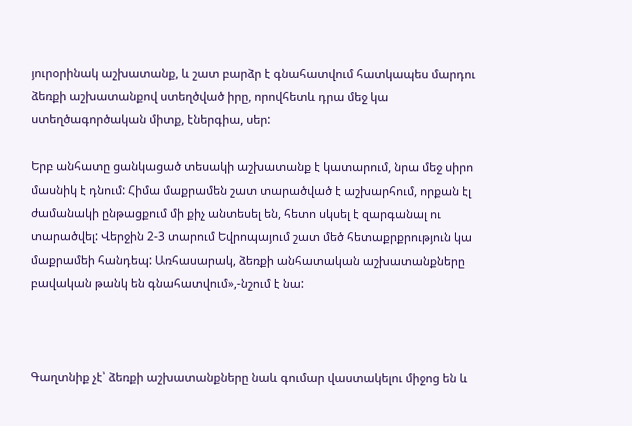յուրօրինակ աշխատանք, և շատ բարձր է գնահատվում հատկապես մարդու ձեռքի աշխատանքով ստեղծված իրը, որովհետև դրա մեջ կա ստեղծագործական միտք, էներգիա, սեր:

Երբ անհատը ցանկացած տեսակի աշխատանք է կատարում, նրա մեջ սիրո մասնիկ է դնում: Հիմա մաքրամեն շատ տարածված է աշխարհում, որքան էլ ժամանակի ընթացքում մի քիչ անտեսել են, հետո սկսել է զարգանալ ու տարածվել: Վերջին 2-3 տարում Եվրոպայում շատ մեծ հետաքրքրություն կա մաքրամեի հանդեպ: Առհասարակ, ձեռքի անհատական աշխատանքները բավական թանկ են գնահատվում»,-նշում է նա:



Գաղտնիք չէ՝ ձեռքի աշխատանքները նաև գումար վաստակելու միջոց են և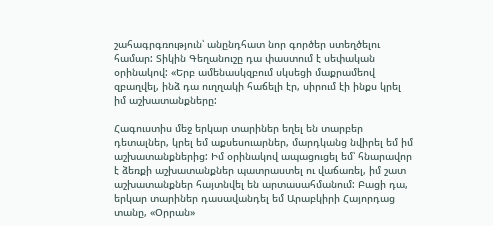շահագրգռություն՝ անընդհատ նոր գործեր ստեղծելու համար: Տիկին Գեղանուշը դա փաստում է սեփական օրինակով: «Երբ ամենասկզբում սկսեցի մաքրամեով զբաղվել, ինձ դա ուղղակի հաճելի էր, սիրում էի ինքս կրել իմ աշխատանքները:

Հագուստիս մեջ երկար տարիներ եղել են տարբեր դետալներ, կրել եմ աքսեսուարներ, մարդկանց նվիրել եմ իմ աշխատանքներից: Իմ օրինակով ապացուցել եմ՝ հնարավոր է ձեռքի աշխատանքներ պատրաստել ու վաճառել, իմ շատ աշխատանքներ հայտնվել են արտասահմանում: Բացի դա, երկար տարիներ դասավանդել եմ Արաբկիրի Հայորդաց տանը, «Օրրան»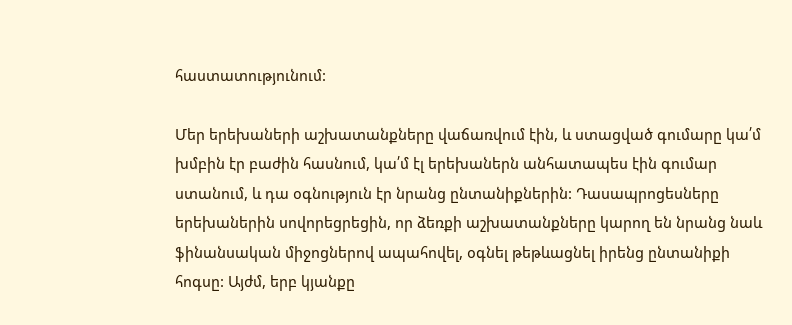հաստատությունում:

Մեր երեխաների աշխատանքները վաճառվում էին, և ստացված գումարը կա՛մ խմբին էր բաժին հասնում, կա՛մ էլ երեխաներն անհատապես էին գումար ստանում, և դա օգնություն էր նրանց ընտանիքներին: Դասապրոցեսները երեխաներին սովորեցրեցին, որ ձեռքի աշխատանքները կարող են նրանց նաև ֆինանսական միջոցներով ապահովել, օգնել թեթևացնել իրենց ընտանիքի հոգսը: Այժմ, երբ կյանքը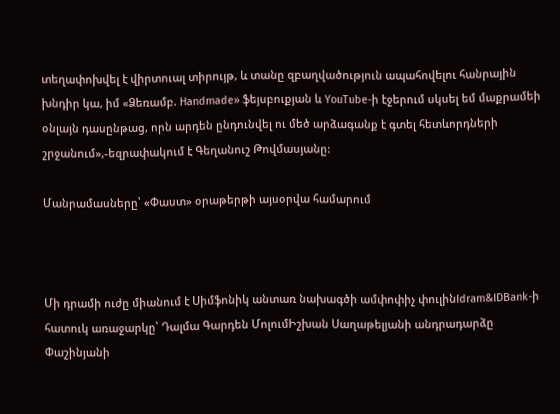տեղափոխվել է վիրտուալ տիրույթ, և տանը զբաղվածություն ապահովելու հանրային խնդիր կա, իմ «Ձեռամբ. Handmade» ֆեյսբուքյան և YouTube-ի էջերում սկսել եմ մաքրամեի օնլայն դասընթաց, որն արդեն ընդունվել ու մեծ արձագանք է գտել հետևորդների շրջանում»,-եզրափակում է Գեղանուշ Թովմասյանը:

Մանրամասները՝ «Փաստ» օրաթերթի այսօրվա համարում



Մի դրամի ուժը միանում է Սիմֆոնիկ անտառ նախագծի ամփոփիչ փուլինIdram&IDBank-ի հատուկ առաջարկը՝ Դալմա Գարդեն ՄոլումԻշխան Սաղաթելյանի անդրադարձը Փաշինյանի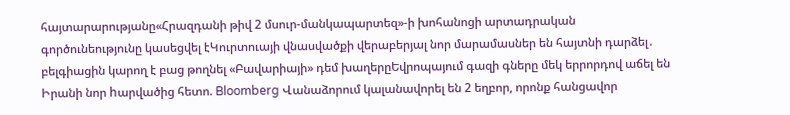հայտարարությանը«Հրազդանի թիվ 2 մսուր-մանկապարտեզ»-ի խոհանոցի արտադրական գործունեությունը կասեցվել էԿուրտուայի վնասվածքի վերաբերյալ նոր մարամասներ են հայտնի դարձել․ բելգիացին կարող է բաց թողնել «Բավարիայի» դեմ խաղերըԵվրոպայում գազի գները մեկ երրորդով աճել են Իրանի նոր hարվածից հետո. Bloomberg Վանաձորում կալանավորել են 2 եղբոր, որոնք հանցավոր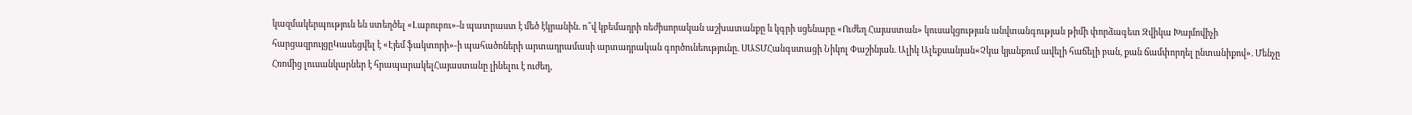կազմակերպություն են ստեղծել «Լաբուբու»-ն պատրաստ է մեծ էկրանին. ո՞վ կբեմադրի ռեժիսորական աշխատանքը և կգրի սցենարը «Ուժեղ Հայաստան» կուսակցության անվտանգության թիմի փորձագետ Զվիկա Խայմովիչի հարցազրույցըԿասեցվել է «Էյեմ ֆակտորի»-ի պահածոների արտադրամասի արտադրական գործունեությունը. ՍԱՏՄՀանգստացի Նիկոլ Փաշինյան. Ալիկ Ալեքսանյան«Չկա կյանքում ավելի հաճելի բան, քան ճամփորդել ընտանիքով». Մենչը Հռոմից լուսանկարներ է հրապարակելՀայաստանը լինելու է ուժեղ,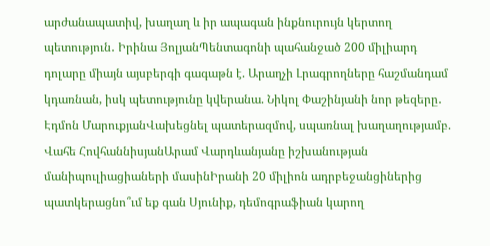արժանապատիվ, խաղաղ և իր ապագան ինքնուրույն կերտող պետություն․ Իրինա ՅոլյանՊենտագոնի պահանջած 200 միլիարդ դոլարը միայն այսբերգի գագաթն է. Արաղչի Լրագրողները հաշմանդամ կդառնան, իսկ պետությունը կվերանա. Նիկոլ Փաշինյանի նոր թեզերը․ Էդմոն ՄարուքյանՎախեցնել պատերազմով, սպառնալ խաղաղությամբ. Վահե ՀովհաննիսյանԱրամ Վարդևանյանը իշխանության մանիպուլիացիաների մասինԻրանի 20 միլիոն ադրբեջանցիներից պատկերացնո՞ւմ եք գան Սյունիք, դեմոգրաֆիան կարող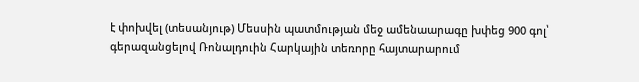է փոխվել (տեսանյութ) Մեսսին պատմության մեջ ամենաարագը խփեց 900 գոլ՝ գերազանցելով Ռոնալդուին Հարկային տեռnրը հայտարարում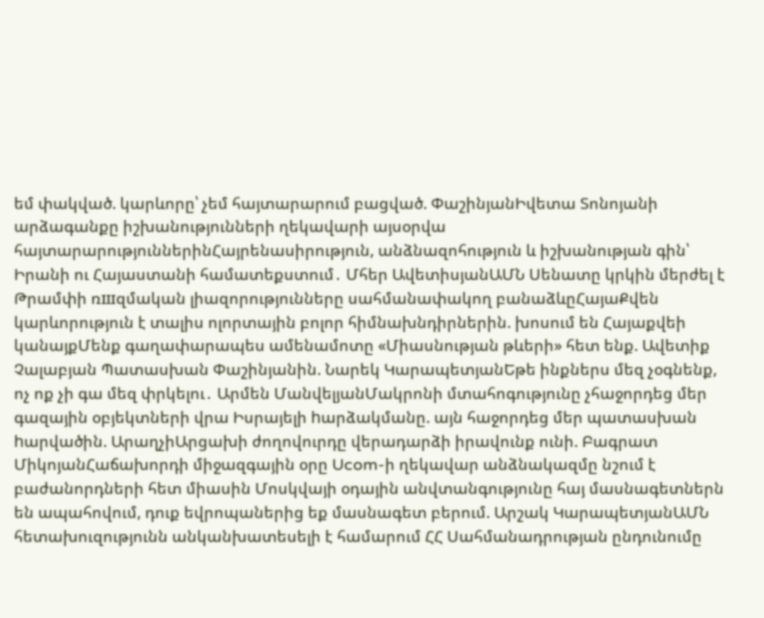եմ փակված. կարևորը՝ չեմ հայտարարում բացված. ՓաշինյանԻվետա Տոնոյանի արձագանքը իշխանությունների ղեկավարի այսօրվա հայտարարություններինՀայրենասիրություն, անձնազոհություն և իշխանության գին՝ Իրանի ու Հայաստանի համատեքստում․ Մհեր ԱվետիսյանԱՄՆ Սենատը կրկին մերժել է Թրամփի ռшզմական լիազորությունները սահմանափակող բանաձևըՀայաՔվեն կարևորություն է տալիս ոլորտային բոլոր հիմնախնդիրներին. խոսում են Հայաքվեի կանայքՄենք գաղափարապես ամենամոտը «Միասնության թևերի» հետ ենք. Ավետիք Չալաբյան Պատասխան Փաշինյանին. Նարեկ ԿարապետյանԵթե ինքներս մեզ չօգնենք, ոչ ոք չի գա մեզ փրկելու․ Արմեն ՄանվելյանՄակրոնի մտահոգությունը չհաջորդեց մեր գազային օբյեկտների վրա Իսրայելի hարձակմանը. այն հաջորդեց մեր պատասխան hարվածին. ԱրաղչիԱրցախի ժողովուրդը վերադարձի իրավունք ունի. Բագրատ ՄիկոյանՀաճախորդի միջազգային օրը Ucom-ի ղեկավար անձնակազմը նշում է բաժանորդների հետ միասին Մոսկվայի օդային անվտանգությունը հայ մասնագետներն են ապահովում, դուք եվրոպաներից եք մասնագետ բերում. Արշակ ԿարապետյանԱՄՆ հետախուզությունն անկանխատեսելի է համարում ՀՀ Սահմանադրության ընդունումը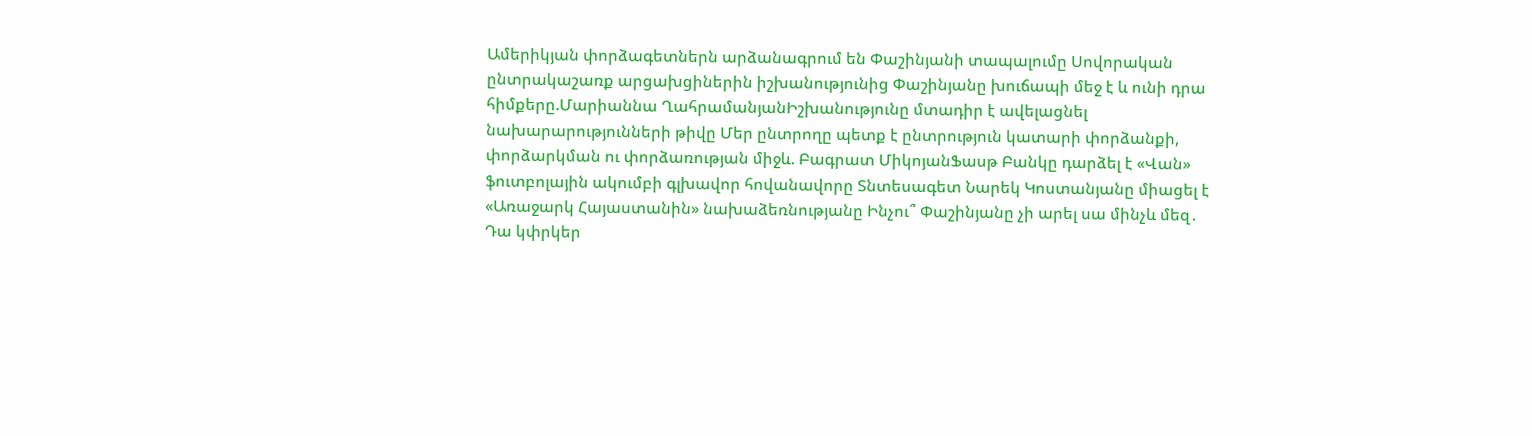Ամերիկյան փորձագետներն արձանագրում են Փաշինյանի տապալումը Սովորական ընտրակաշառք արցախցիներին իշխանությունից Փաշինյանը խուճապի մեջ է և ունի դրա հիմքերը.Մարիաննա ՂահրամանյանԻշխանությունը մտադիր է ավելացնել նախարարությունների թիվը Մեր ընտրողը պետք է ընտրություն կատարի փորձանքի, փորձարկման ու փորձառության միջև. Բագրատ ՄիկոյանՖասթ Բանկը դարձել է «Վան» ֆուտբոլային ակումբի գլխավոր հովանավորը Տնտեսագետ Նարեկ Կոստանյանը միացել է «Առաջարկ Հայաստանին» նախաձեռնությանը Ինչու՞ Փաշինյանը չի արել սա մինչև մեզ․ Դա կփրկեր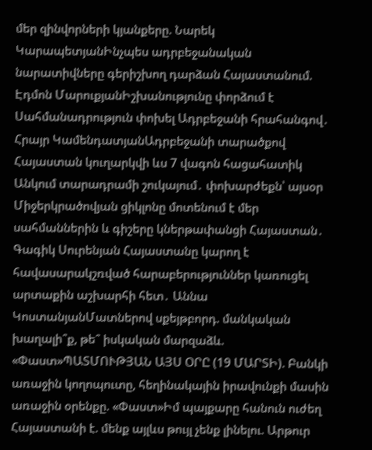մեր զինվորների կյանքերը. Նարեկ ԿարապետյանԻնչպես ադրբեջանական նարատիվները գերիշխող դարձան Հայաստանում. Էդմոն ՄարուքյանԻշխանությունը փորձում է Սահմանադրություն փոխել Ադրբեջանի հրահանգով․ Հրայր ԿամենդատյանԱդրբեջանի տարածքով Հայաստան կուղարկվի ևս 7 վագոն հացահատիկ Անկում տարադրամի շուկայում․ փոխարժեքն՝ այսօր Միջերկրածովյան ցիկլոնը մոտենում է մեր սահմաններին և գիշերը կներթափանցի Հայաստան․ Գագիկ Սուրենյան Հայաստանը կարող է հավասարակշռված հարաբերություններ կառուցել արտաքին աշխարհի հետ․ Աննա ԿոստանյանՄատներով սքեյթբորդ. մանկական խաղալի՞ք, թե՞ իսկական մարզաձև. «Փաստ»ՊԱՏՄՈՒԹՅԱՆ ԱՅՍ ՕՐԸ (19 ՄԱՐՏԻ). Բանկի առաջին կողոպուտը, հեղինակային իրավունքի մասին առաջին օրենքը. «Փաստ»Իմ պայքարը հանուն ուժեղ Հայաստանի է. մենք այլևս թույլ չենք լինելու. Արթուր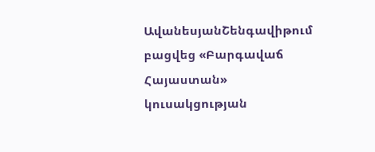ԱվանեսյանՇենգավիթում բացվեց «Բարգավաճ Հայաստան» կուսակցության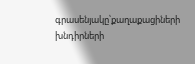գրասենյակը՝քաղաքացիների խնդիրների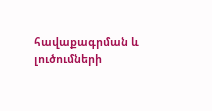հավաքագրման և լուծումների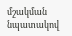մշակման նպատակով